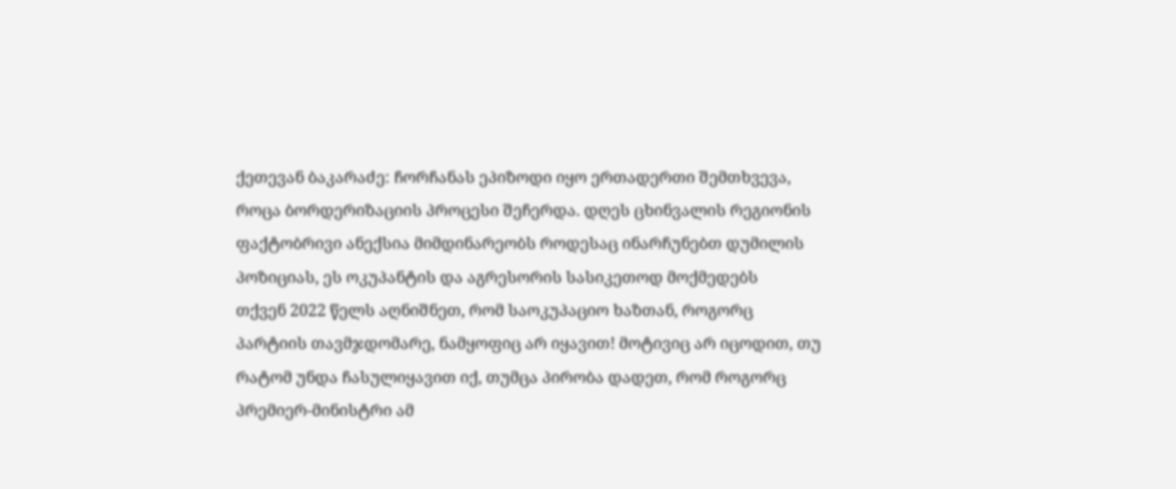ქეთევან ბაკარაძე: ჩორჩანას ეპიზოდი იყო ერთადერთი შემთხვევა, როცა ბორდერიზაციის პროცესი შეჩერდა. დღეს ცხინვალის რეგიონის ფაქტობრივი ანექსია მიმდინარეობს როდესაც ინარჩუნებთ დუმილის პოზიციას, ეს ოკუპანტის და აგრესორის სასიკეთოდ მოქმედებს
თქვენ 2022 წელს აღნიშნეთ, რომ საოკუპაციო ხაზთან, როგორც პარტიის თავმჯდომარე, ნამყოფიც არ იყავით! მოტივიც არ იცოდით, თუ რატომ უნდა ჩასულიყავით იქ, თუმცა პირობა დადეთ, რომ როგორც პრემიერ-მინისტრი ამ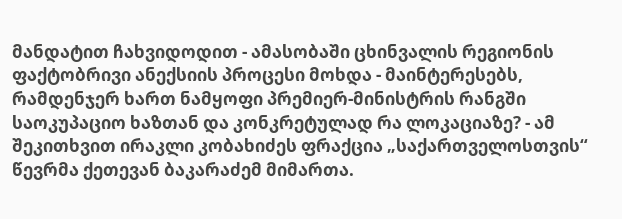მანდატით ჩახვიდოდით - ამასობაში ცხინვალის რეგიონის ფაქტობრივი ანექსიის პროცესი მოხდა - მაინტერესებს, რამდენჯერ ხართ ნამყოფი პრემიერ-მინისტრის რანგში საოკუპაციო ხაზთან და კონკრეტულად რა ლოკაციაზე? - ამ შეკითხვით ირაკლი კობახიძეს ფრაქცია „საქართველოსთვის“ წევრმა ქეთევან ბაკარაძემ მიმართა.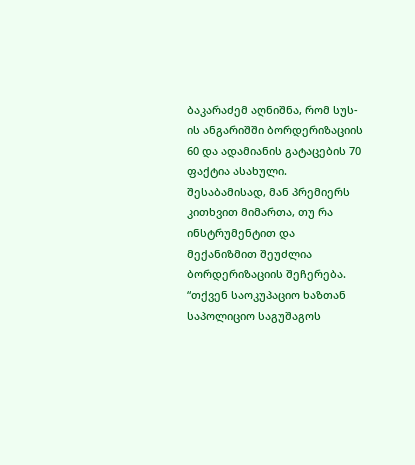ბაკარაძემ აღნიშნა, რომ სუს-ის ანგარიშში ბორდერიზაციის 60 და ადამიანის გატაცების 70 ფაქტია ასახული. შესაბამისად, მან პრემიერს კითხვით მიმართა, თუ რა ინსტრუმენტით და მექანიზმით შეუძლია ბორდერიზაციის შეჩერება.
“თქვენ საოკუპაციო ხაზთან საპოლიციო საგუშაგოს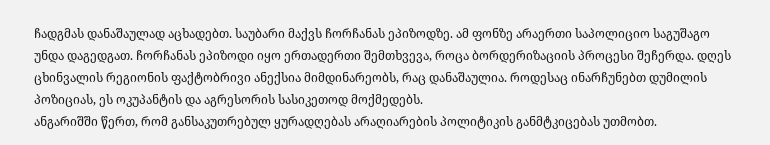ჩადგმას დანაშაულად აცხადებთ. საუბარი მაქვს ჩორჩანას ეპიზოდზე. ამ ფონზე არაერთი საპოლიციო საგუშაგო უნდა დაგედგათ. ჩორჩანას ეპიზოდი იყო ერთადერთი შემთხვევა, როცა ბორდერიზაციის პროცესი შეჩერდა. დღეს ცხინვალის რეგიონის ფაქტობრივი ანექსია მიმდინარეობს, რაც დანაშაულია. როდესაც ინარჩუნებთ დუმილის პოზიციას, ეს ოკუპანტის და აგრესორის სასიკეთოდ მოქმედებს.
ანგარიშში წერთ, რომ განსაკუთრებულ ყურადღებას არაღიარების პოლიტიკის განმტკიცებას უთმობთ.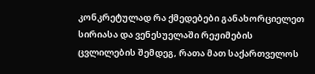კონკრეტულად რა ქმედებები განახორციელეთ სირიასა და ვენესუელაში რეჟიმების ცვლილების შემდეგ, რათა მათ საქართველოს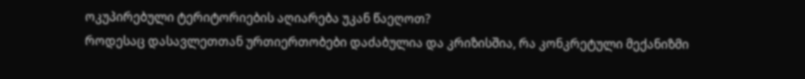ოკუპირებული ტერიტორიების აღიარება უკან წაეღოთ?
როდესაც დასავლეთთან ურთიერთობები დაძაბულია და კრიზისშია, რა კონკრეტული მექანიზმი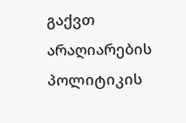გაქვთ არაღიარების პოლიტიკის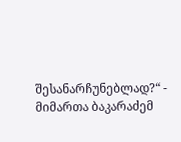შესანარჩუნებლად?“ - მიმართა ბაკარაძემ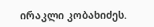ირაკლი კობახიძეს.